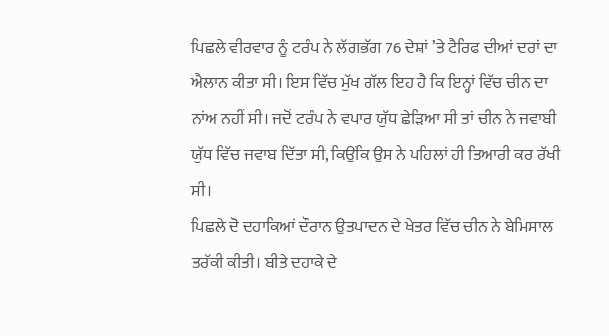ਪਿਛਲੇ ਵੀਰਵਾਰ ਨੂੰ ਟਰੰਪ ਨੇ ਲੱਗਭੱਗ 76 ਦੇਸ਼ਾਂ ’ਤੇ ਟੈਰਿਫ ਦੀਆਂ ਦਰਾਂ ਦਾ ਐਲਾਨ ਕੀਤਾ ਸੀ। ਇਸ ਵਿੱਚ ਮੁੱਖ ਗੱਲ ਇਹ ਹੈ ਕਿ ਇਨ੍ਹਾਂ ਵਿੱਚ ਚੀਨ ਦਾ ਨਾਂਅ ਨਹੀਂ ਸੀ। ਜਦੋਂ ਟਰੰਪ ਨੇ ਵਪਾਰ ਯੁੱਧ ਛੇੜਿਆ ਸੀ ਤਾਂ ਚੀਨ ਨੇ ਜਵਾਬੀ ਯੁੱਧ ਵਿੱਚ ਜਵਾਬ ਦਿੱਤਾ ਸੀ, ਕਿਉਂਕਿ ਉਸ ਨੇ ਪਹਿਲਾਂ ਹੀ ਤਿਆਰੀ ਕਰ ਰੱਖੀ ਸੀ।
ਪਿਛਲੇ ਦੋ ਦਹਾਕਿਆਂ ਦੌਰਾਨ ਉਤਪਾਦਨ ਦੇ ਖੇਤਰ ਵਿੱਚ ਚੀਨ ਨੇ ਬੇਮਿਸਾਲ ਤਰੱਕੀ ਕੀਤੀ। ਬੀਤੇ ਦਹਾਕੇ ਦੇ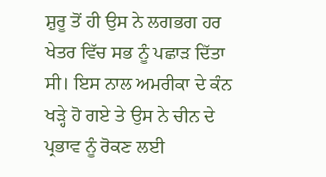ਸ਼ੁਰੂ ਤੋਂ ਹੀ ਉਸ ਨੇ ਲਗਭਗ ਹਰ ਖੇਤਰ ਵਿੱਚ ਸਭ ਨੂੰ ਪਛਾੜ ਦਿੱਤਾ ਸੀ। ਇਸ ਨਾਲ ਅਮਰੀਕਾ ਦੇ ਕੰਨ ਖੜ੍ਹੇ ਹੋ ਗਏ ਤੇ ਉਸ ਨੇ ਚੀਨ ਦੇ ਪ੍ਰਭਾਵ ਨੂੰ ਰੋਕਣ ਲਈ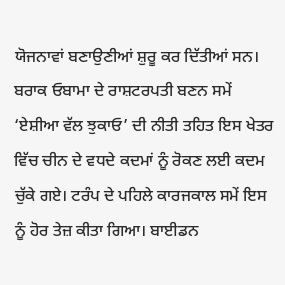ਯੋਜਨਾਵਾਂ ਬਣਾਉਣੀਆਂ ਸ਼ੁਰੂ ਕਰ ਦਿੱਤੀਆਂ ਸਨ। ਬਰਾਕ ਓਬਾਮਾ ਦੇ ਰਾਸ਼ਟਰਪਤੀ ਬਣਨ ਸਮੇਂ ‘ਏਸ਼ੀਆ ਵੱਲ ਝੁਕਾਓ’ ਦੀ ਨੀਤੀ ਤਹਿਤ ਇਸ ਖੇਤਰ ਵਿੱਚ ਚੀਨ ਦੇ ਵਧਦੇ ਕਦਮਾਂ ਨੂੰ ਰੋਕਣ ਲਈ ਕਦਮ ਚੁੱਕੇ ਗਏ। ਟਰੰਪ ਦੇ ਪਹਿਲੇ ਕਾਰਜਕਾਲ ਸਮੇਂ ਇਸ ਨੂੰ ਹੋਰ ਤੇਜ਼ ਕੀਤਾ ਗਿਆ। ਬਾਈਡਨ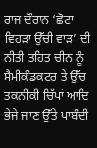ਰਾਜ ਦੌਰਾਨ ‘ਛੋਟਾ ਵਿਹੜਾ ਉੱਚੀ ਵਾੜ’ ਦੀ ਨੀਤੀ ਤਹਿਤ ਚੀਨ ਨੂੰ ਸੈਮੀਕੰਡਕਟਰ ਤੇ ਉੱਚ ਤਕਨੀਕੀ ਚਿੱਪਾਂ ਆਦਿ ਭੇਜੇ ਜਾਣ ਉੱਤੇ ਪਾਬੰਦੀ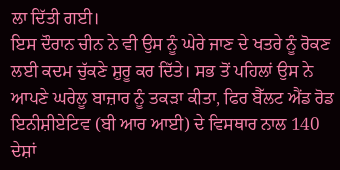ਲਾ ਦਿੱਤੀ ਗਈ।
ਇਸ ਦੌਰਾਨ ਚੀਨ ਨੇ ਵੀ ਉਸ ਨੂੰ ਘੇਰੇ ਜਾਣ ਦੇ ਖਤਰੇ ਨੂੰ ਰੋਕਣ ਲਈ ਕਦਮ ਚੁੱਕਣੇ ਸ਼ੁਰੂ ਕਰ ਦਿੱਤੇ। ਸਭ ਤੋਂ ਪਹਿਲਾਂ ਉਸ ਨੇ ਆਪਣੇ ਘਰੇਲੂ ਬਾਜ਼ਾਰ ਨੂੰ ਤਕੜਾ ਕੀਤਾ, ਫਿਰ ਬੈੱਲਟ ਐਂਡ ਰੋਡ ਇਨੀਸ਼ੀਏਟਿਵ (ਬੀ ਆਰ ਆਈ) ਦੇ ਵਿਸਥਾਰ ਨਾਲ 140 ਦੇਸ਼ਾਂ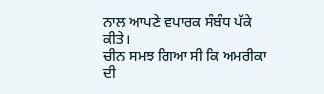ਨਾਲ ਆਪਣੇ ਵਪਾਰਕ ਸੰਬੰਧ ਪੱਕੇ ਕੀਤੇ।
ਚੀਨ ਸਮਝ ਗਿਆ ਸੀ ਕਿ ਅਮਰੀਕਾ ਦੀ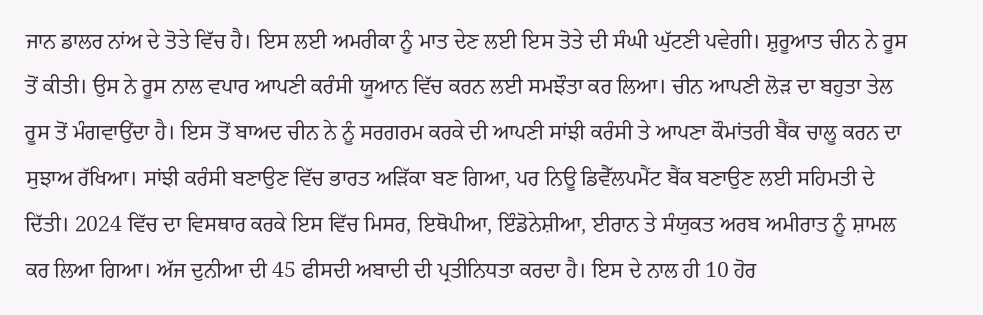ਜਾਨ ਡਾਲਰ ਨਾਂਅ ਦੇ ਤੋਤੇ ਵਿੱਚ ਹੈ। ਇਸ ਲਈ ਅਮਰੀਕਾ ਨੂੰ ਮਾਤ ਦੇਣ ਲਈ ਇਸ ਤੋਤੇ ਦੀ ਸੰਘੀ ਘੁੱਟਣੀ ਪਵੇਗੀ। ਸ਼ੁਰੂਆਤ ਚੀਨ ਨੇ ਰੂਸ ਤੋਂ ਕੀਤੀ। ਉਸ ਨੇ ਰੂਸ ਨਾਲ ਵਪਾਰ ਆਪਣੀ ਕਰੰਸੀ ਯੂਆਨ ਵਿੱਚ ਕਰਨ ਲਈ ਸਮਝੌਤਾ ਕਰ ਲਿਆ। ਚੀਨ ਆਪਣੀ ਲੋੜ ਦਾ ਬਹੁਤਾ ਤੇਲ ਰੂਸ ਤੋਂ ਮੰਗਵਾਉਂਦਾ ਹੈ। ਇਸ ਤੋਂ ਬਾਅਦ ਚੀਨ ਨੇ ਨੂੰ ਸਰਗਰਮ ਕਰਕੇ ਦੀ ਆਪਣੀ ਸਾਂਝੀ ਕਰੰਸੀ ਤੇ ਆਪਣਾ ਕੌਮਾਂਤਰੀ ਬੈਂਕ ਚਾਲੂ ਕਰਨ ਦਾ ਸੁਝਾਅ ਰੱਖਿਆ। ਸਾਂਝੀ ਕਰੰਸੀ ਬਣਾਉਣ ਵਿੱਚ ਭਾਰਤ ਅੜਿੱਕਾ ਬਣ ਗਿਆ, ਪਰ ਨਿਊ ਡਿਵੈੱਲਪਮੈਂਟ ਬੈਂਕ ਬਣਾਉਣ ਲਈ ਸਹਿਮਤੀ ਦੇ ਦਿੱਤੀ। 2024 ਵਿੱਚ ਦਾ ਵਿਸਥਾਰ ਕਰਕੇ ਇਸ ਵਿੱਚ ਮਿਸਰ, ਇਥੋਪੀਆ, ਇੰਡੋਨੇਸ਼ੀਆ, ਈਰਾਨ ਤੇ ਸੰਯੁਕਤ ਅਰਬ ਅਮੀਰਾਤ ਨੂੰ ਸ਼ਾਮਲ ਕਰ ਲਿਆ ਗਿਆ। ਅੱਜ ਦੁਨੀਆ ਦੀ 45 ਫੀਸਦੀ ਅਬਾਦੀ ਦੀ ਪ੍ਰਤੀਨਿਧਤਾ ਕਰਦਾ ਹੈ। ਇਸ ਦੇ ਨਾਲ ਹੀ 10 ਹੋਰ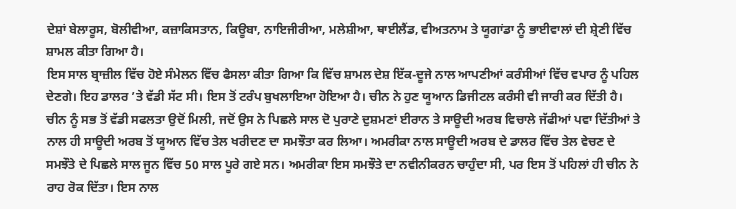ਦੇਸ਼ਾਂ ਬੇਲਾਰੂਸ, ਬੋਲੀਵੀਆ, ਕਜ਼ਾਕਿਸਤਾਨ, ਕਿਊਬਾ, ਨਾਇਜੀਰੀਆ, ਮਲੇਸ਼ੀਆ, ਥਾਈਲੈਂਡ, ਵੀਅਤਨਾਮ ਤੇ ਯੂਗਾਂਡਾ ਨੂੰ ਭਾਈਵਾਲਾਂ ਦੀ ਸ਼੍ਰੇਣੀ ਵਿੱਚ ਸ਼ਾਮਲ ਕੀਤਾ ਗਿਆ ਹੈ।
ਇਸ ਸਾਲ ਬ੍ਰਾਜ਼ੀਲ ਵਿੱਚ ਹੋਏ ਸੰਮੇਲਨ ਵਿੱਚ ਫੈਸਲਾ ਕੀਤਾ ਗਿਆ ਕਿ ਵਿੱਚ ਸ਼ਾਮਲ ਦੇਸ਼ ਇੱਕ-ਦੂਜੇ ਨਾਲ ਆਪਣੀਆਂ ਕਰੰਸੀਆਂ ਵਿੱਚ ਵਪਾਰ ਨੂੰ ਪਹਿਲ ਦੇਣਗੇ। ਇਹ ਡਾਲਰ ’ਤੇ ਵੱਡੀ ਸੱਟ ਸੀ। ਇਸ ਤੋਂ ਟਰੰਪ ਬੁਖਲਾਇਆ ਹੋਇਆ ਹੈ। ਚੀਨ ਨੇ ਹੁਣ ਯੂਆਨ ਡਿਜੀਟਲ ਕਰੰਸੀ ਵੀ ਜਾਰੀ ਕਰ ਦਿੱਤੀ ਹੈ।
ਚੀਨ ਨੂੰ ਸਭ ਤੋਂ ਵੱਡੀ ਸਫਲਤਾ ਉਦੋਂ ਮਿਲੀ, ਜਦੋਂ ਉਸ ਨੇ ਪਿਛਲੇ ਸਾਲ ਦੋ ਪੁਰਾਣੇ ਦੁਸ਼ਮਣਾਂ ਈਰਾਨ ਤੇ ਸਾਊਦੀ ਅਰਬ ਵਿਚਾਲੇ ਜੱਫੀਆਂ ਪਵਾ ਦਿੱਤੀਆਂ ਤੇ ਨਾਲ ਹੀ ਸਾਊਦੀ ਅਰਬ ਤੋਂ ਯੂਆਨ ਵਿੱਚ ਤੇਲ ਖਰੀਦਣ ਦਾ ਸਮਝੌਤਾ ਕਰ ਲਿਆ। ਅਮਰੀਕਾ ਨਾਲ ਸਾਊਦੀ ਅਰਬ ਦੇ ਡਾਲਰ ਵਿੱਚ ਤੇਲ ਵੇਚਣ ਦੇ ਸਮਝੌਤੇ ਦੇ ਪਿਛਲੇ ਸਾਲ ਜੂਨ ਵਿੱਚ 50 ਸਾਲ ਪੂਰੇ ਗਏ ਸਨ। ਅਮਰੀਕਾ ਇਸ ਸਮਝੌਤੇ ਦਾ ਨਵੀਨੀਕਰਨ ਚਾਹੁੰਦਾ ਸੀ, ਪਰ ਇਸ ਤੋਂ ਪਹਿਲਾਂ ਹੀ ਚੀਨ ਨੇ ਰਾਹ ਰੋਕ ਦਿੱਤਾ। ਇਸ ਨਾਲ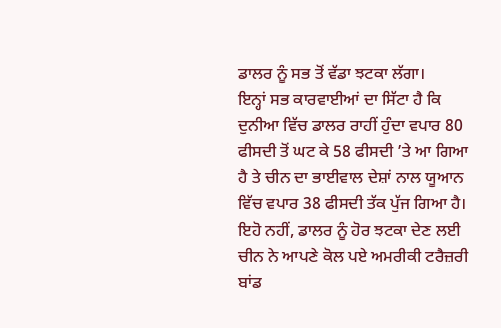ਡਾਲਰ ਨੂੰ ਸਭ ਤੋਂ ਵੱਡਾ ਝਟਕਾ ਲੱਗਾ।
ਇਨ੍ਹਾਂ ਸਭ ਕਾਰਵਾਈਆਂ ਦਾ ਸਿੱਟਾ ਹੈ ਕਿ ਦੁਨੀਆ ਵਿੱਚ ਡਾਲਰ ਰਾਹੀਂ ਹੁੰਦਾ ਵਪਾਰ 80 ਫੀਸਦੀ ਤੋਂ ਘਟ ਕੇ 58 ਫੀਸਦੀ ’ਤੇ ਆ ਗਿਆ ਹੈ ਤੇ ਚੀਨ ਦਾ ਭਾਈਵਾਲ ਦੇਸ਼ਾਂ ਨਾਲ ਯੂਆਨ ਵਿੱਚ ਵਪਾਰ 38 ਫੀਸਦੀ ਤੱਕ ਪੁੱਜ ਗਿਆ ਹੈ।
ਇਹੋ ਨਹੀਂ, ਡਾਲਰ ਨੂੰ ਹੋਰ ਝਟਕਾ ਦੇਣ ਲਈ ਚੀਨ ਨੇ ਆਪਣੇ ਕੋਲ ਪਏ ਅਮਰੀਕੀ ਟਰੈਜ਼ਰੀ ਬਾਂਡ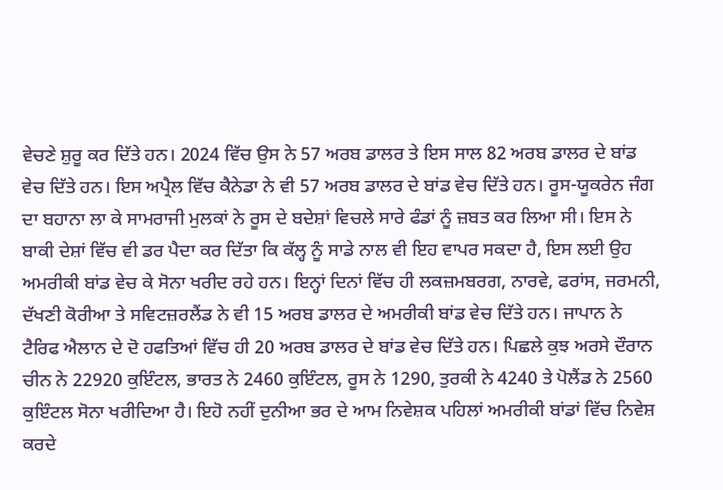ਵੇਚਣੇ ਸ਼ੁਰੂ ਕਰ ਦਿੱਤੇ ਹਨ। 2024 ਵਿੱਚ ਉਸ ਨੇ 57 ਅਰਬ ਡਾਲਰ ਤੇ ਇਸ ਸਾਲ 82 ਅਰਬ ਡਾਲਰ ਦੇ ਬਾਂਡ ਵੇਚ ਦਿੱਤੇ ਹਨ। ਇਸ ਅਪ੍ਰੈਲ ਵਿੱਚ ਕੈਨੇਡਾ ਨੇ ਵੀ 57 ਅਰਬ ਡਾਲਰ ਦੇ ਬਾਂਡ ਵੇਚ ਦਿੱਤੇ ਹਨ। ਰੂਸ-ਯੂਕਰੇਨ ਜੰਗ ਦਾ ਬਹਾਨਾ ਲਾ ਕੇ ਸਾਮਰਾਜੀ ਮੁਲਕਾਂ ਨੇ ਰੂਸ ਦੇ ਬਦੇਸ਼ਾਂ ਵਿਚਲੇ ਸਾਰੇ ਫੰਡਾਂ ਨੂੰ ਜ਼ਬਤ ਕਰ ਲਿਆ ਸੀ। ਇਸ ਨੇ ਬਾਕੀ ਦੇਸ਼ਾਂ ਵਿੱਚ ਵੀ ਡਰ ਪੈਦਾ ਕਰ ਦਿੱਤਾ ਕਿ ਕੱਲ੍ਹ ਨੂੰ ਸਾਡੇ ਨਾਲ ਵੀ ਇਹ ਵਾਪਰ ਸਕਦਾ ਹੈ, ਇਸ ਲਈ ਉਹ ਅਮਰੀਕੀ ਬਾਂਡ ਵੇਚ ਕੇ ਸੋਨਾ ਖਰੀਦ ਰਹੇ ਹਨ। ਇਨ੍ਹਾਂ ਦਿਨਾਂ ਵਿੱਚ ਹੀ ਲਕਜ਼ਮਬਰਗ, ਨਾਰਵੇ, ਫਰਾਂਸ, ਜਰਮਨੀ, ਦੱਖਣੀ ਕੋਰੀਆ ਤੇ ਸਵਿਟਜ਼ਰਲੈਂਡ ਨੇ ਵੀ 15 ਅਰਬ ਡਾਲਰ ਦੇ ਅਮਰੀਕੀ ਬਾਂਡ ਵੇਚ ਦਿੱਤੇ ਹਨ। ਜਾਪਾਨ ਨੇ ਟੈਰਿਫ ਐਲਾਨ ਦੇ ਦੋ ਹਫਤਿਆਂ ਵਿੱਚ ਹੀ 20 ਅਰਬ ਡਾਲਰ ਦੇ ਬਾਂਡ ਵੇਚ ਦਿੱਤੇ ਹਨ। ਪਿਛਲੇ ਕੁਝ ਅਰਸੇ ਦੌਰਾਨ ਚੀਨ ਨੇ 22920 ਕੁਇੰਟਲ, ਭਾਰਤ ਨੇ 2460 ਕੁਇੰਟਲ, ਰੂਸ ਨੇ 1290, ਤੁਰਕੀ ਨੇ 4240 ਤੇ ਪੋਲੈਂਡ ਨੇ 2560 ਕੁਇੰਟਲ ਸੋਨਾ ਖਰੀਦਿਆ ਹੈ। ਇਹੋ ਨਹੀਂ ਦੁਨੀਆ ਭਰ ਦੇ ਆਮ ਨਿਵੇਸ਼ਕ ਪਹਿਲਾਂ ਅਮਰੀਕੀ ਬਾਂਡਾਂ ਵਿੱਚ ਨਿਵੇਸ਼ ਕਰਦੇ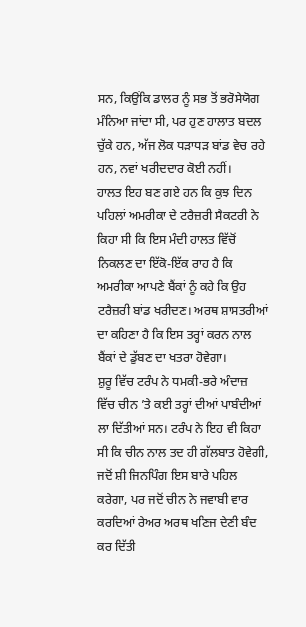ਸਨ, ਕਿਉਂਕਿ ਡਾਲਰ ਨੂੰ ਸਭ ਤੋਂ ਭਰੋਸੇਯੋਗ ਮੰਨਿਆ ਜਾਂਦਾ ਸੀ, ਪਰ ਹੁਣ ਹਾਲਾਤ ਬਦਲ ਚੁੱਕੇ ਹਨ, ਅੱਜ ਲੋਕ ਧੜਾਧੜ ਬਾਂਡ ਵੇਚ ਰਹੇ ਹਨ, ਨਵਾਂ ਖਰੀਦਦਾਰ ਕੋਈ ਨਹੀਂ।
ਹਾਲਤ ਇਹ ਬਣ ਗਏ ਹਨ ਕਿ ਕੁਝ ਦਿਨ ਪਹਿਲਾਂ ਅਮਰੀਕਾ ਦੇ ਟਰੈਜ਼ਰੀ ਸੈਕਟਰੀ ਨੇ ਕਿਹਾ ਸੀ ਕਿ ਇਸ ਮੰਦੀ ਹਾਲਤ ਵਿੱਚੋਂ ਨਿਕਲਣ ਦਾ ਇੱਕੋ-ਇੱਕ ਰਾਹ ਹੈ ਕਿ ਅਮਰੀਕਾ ਆਪਣੇ ਬੈਂਕਾਂ ਨੂੰ ਕਹੇ ਕਿ ਉਹ ਟਰੈਜ਼ਰੀ ਬਾਂਡ ਖਰੀਦਣ। ਅਰਥ ਸ਼ਾਸਤਰੀਆਂ ਦਾ ਕਹਿਣਾ ਹੈ ਕਿ ਇਸ ਤਰ੍ਹਾਂ ਕਰਨ ਨਾਲ ਬੈਂਕਾਂ ਦੇ ਡੁੱਬਣ ਦਾ ਖਤਰਾ ਹੋਵੇਗਾ।
ਸ਼ੁਰੂ ਵਿੱਚ ਟਰੰਪ ਨੇ ਧਮਕੀ-ਭਰੇ ਅੰਦਾਜ਼ ਵਿੱਚ ਚੀਨ ’ਤੇ ਕਈ ਤਰ੍ਹਾਂ ਦੀਆਂ ਪਾਬੰਦੀਆਂ ਲਾ ਦਿੱਤੀਆਂ ਸਨ। ਟਰੰਪ ਨੇ ਇਹ ਵੀ ਕਿਹਾ ਸੀ ਕਿ ਚੀਨ ਨਾਲ ਤਦ ਹੀ ਗੱਲਬਾਤ ਹੋਵੇਗੀ, ਜਦੋਂ ਸ਼ੀ ਜਿਨਪਿੰਗ ਇਸ ਬਾਰੇ ਪਹਿਲ ਕਰੇਗਾ, ਪਰ ਜਦੋਂ ਚੀਨ ਨੇ ਜਵਾਬੀ ਵਾਰ ਕਰਦਿਆਂ ਰੇਅਰ ਅਰਥ ਖਣਿਜ ਦੇਣੀ ਬੰਦ ਕਰ ਦਿੱਤੀ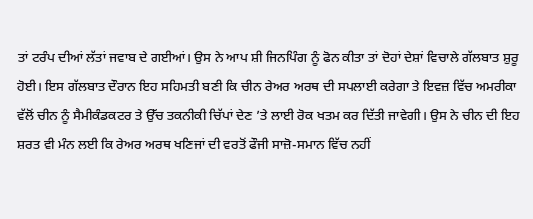ਤਾਂ ਟਰੰਪ ਦੀਆਂ ਲੱਤਾਂ ਜਵਾਬ ਦੇ ਗਈਆਂ। ਉਸ ਨੇ ਆਪ ਸ਼ੀ ਜਿਨਪਿੰਗ ਨੂੰ ਫੋਨ ਕੀਤਾ ਤਾਂ ਦੋਹਾਂ ਦੇਸ਼ਾਂ ਵਿਚਾਲੇ ਗੱਲਬਾਤ ਸ਼ੁਰੂ ਹੋਈ। ਇਸ ਗੱਲਬਾਤ ਦੌਰਾਨ ਇਹ ਸਹਿਮਤੀ ਬਣੀ ਕਿ ਚੀਨ ਰੇਅਰ ਅਰਥ ਦੀ ਸਪਲਾਈ ਕਰੇਗਾ ਤੇ ਇਵਜ਼ ਵਿੱਚ ਅਮਰੀਕਾ ਵੱਲੋਂ ਚੀਨ ਨੂੰ ਸੈਮੀਕੰਡਕਟਰ ਤੇ ਉੱਚ ਤਕਨੀਕੀ ਚਿੱਪਾਂ ਦੇਣ ’ਤੇ ਲਾਈ ਰੋਕ ਖਤਮ ਕਰ ਦਿੱਤੀ ਜਾਵੇਗੀ। ਉਸ ਨੇ ਚੀਨ ਦੀ ਇਹ ਸ਼ਰਤ ਵੀ ਮੰਨ ਲਈ ਕਿ ਰੇਅਰ ਅਰਥ ਖਣਿਜਾਂ ਦੀ ਵਰਤੋਂ ਫੌਜੀ ਸਾਜ਼ੋ-ਸਮਾਨ ਵਿੱਚ ਨਹੀਂ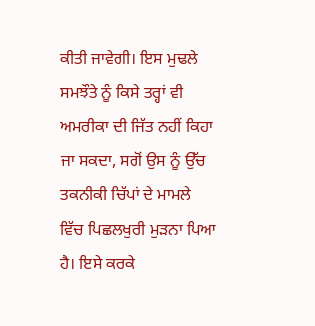ਕੀਤੀ ਜਾਵੇਗੀ। ਇਸ ਮੁਢਲੇ ਸਮਝੌਤੇ ਨੂੰ ਕਿਸੇ ਤਰ੍ਹਾਂ ਵੀ ਅਮਰੀਕਾ ਦੀ ਜਿੱਤ ਨਹੀਂ ਕਿਹਾ ਜਾ ਸਕਦਾ, ਸਗੋਂ ਉਸ ਨੂੰ ਉੱਚ ਤਕਨੀਕੀ ਚਿੱਪਾਂ ਦੇ ਮਾਮਲੇ ਵਿੱਚ ਪਿਛਲਖੁਰੀ ਮੁੜਨਾ ਪਿਆ ਹੈ। ਇਸੇ ਕਰਕੇ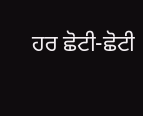ਹਰ ਛੋਟੀ-ਛੋਟੀ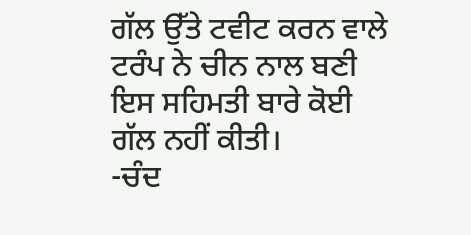ਗੱਲ ਉੱਤੇ ਟਵੀਟ ਕਰਨ ਵਾਲੇ ਟਰੰਪ ਨੇ ਚੀਨ ਨਾਲ ਬਣੀ ਇਸ ਸਹਿਮਤੀ ਬਾਰੇ ਕੋਈ ਗੱਲ ਨਹੀਂ ਕੀਤੀ।
-ਚੰਦ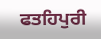ਫਤਹਿਪੁਰੀ